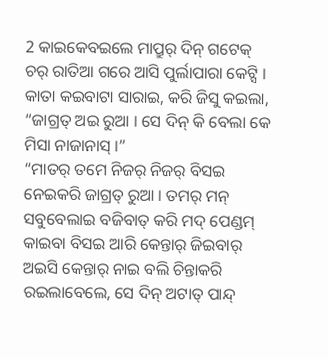2 କାଇକେବଇଲେ ମାପ୍ରୁର୍ ଦିନ୍ ଗଟେକ୍ ଚର୍ ରାତିଆ ଗରେ ଆସି ପୁର୍ଲାପାରା କେଟ୍ସି ।
କାତା କଇବାଟା ସାରାଇ, କରି ଜିସୁ କଇଲା, “ଜାଗ୍ରତ୍ ଅଇ ରୁଆ । ସେ ଦିନ୍ କି ବେଲା କେ ମିସା ନାଜାନାସ୍ ।”
“ମାତର୍ ତମେ ନିଜର୍ ନିଜର୍ ବିସଇ ନେଇକରି ଜାଗ୍ରତ୍ ରୁଆ । ତମର୍ ମନ୍ ସବୁବେଲାଇ ବଜିବାତ୍ କରି ମଦ୍ ପେଣ୍ଡମ୍ କାଇବା ବିସଇ ଆରି କେନ୍ତାର୍ ଜିଇବାର୍ ଅଇସି କେନ୍ତାର୍ ନାଇ ବଲି ଚିନ୍ତାକରି ରଇଲାବେଲେ, ସେ ଦିନ୍ ଅଟାତ୍ ପାନ୍ଦ୍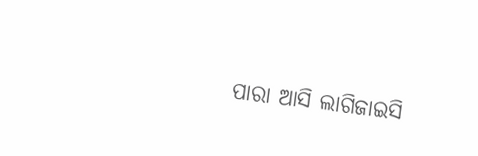ପାରା ଆସି ଲାଗିଜାଇସି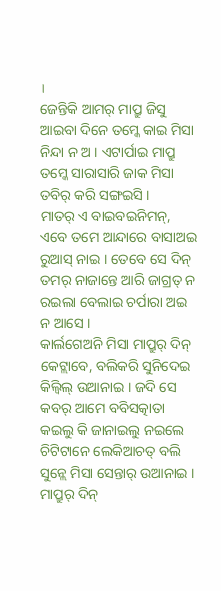।
ଜେନ୍ତିକି ଆମର୍ ମାପ୍ରୁ ଜିସୁ ଆଇବା ଦିନେ ତମ୍କେ କାଇ ମିସା ନିନ୍ଦା ନ ଅ । ଏଟାର୍ପାଇ ମାପ୍ରୁ ତମ୍କେ ସାରାସାରି ଜାକ ମିସା ତବିର୍ କରି ସଙ୍ଗଇସି ।
ମାତର୍ ଏ ବାଇବଇନିମନ୍, ଏବେ ତମେ ଆନ୍ଦାରେ ବାସାଅଇ ରୁଆସ୍ ନାଇ । ତେବେ ସେ ଦିନ୍ ତମର୍ ନାଜାନ୍ତେ ଆରି ଜାଗ୍ରତ୍ ନ ରଇଲା ବେଲାଇ ଚର୍ପାରା ଅଇ ନ ଆସେ ।
କାର୍ଲଗେଅନି ମିସା ମାପ୍ରୁର୍ ଦିନ୍ କେଟ୍ଲାବେ, ବଲିକରି ସୁନିଦେଇ କିଲ୍ବିଲ୍ ଉଆନାଇ । ଜଦି ସେ କବର୍ ଆମେ ବବିସତ୍କାତା କଇଲୁ କି ଜାନାଇଲୁ ନଇଲେ ଚିଟିଟାନେ ଲେକିଆଚତ୍ ବଲି ସୁନ୍ଲେ ମିସା ସେନ୍ତାର୍ ଉଆନାଇ ।
ମାପ୍ରୁର୍ ଦିନ୍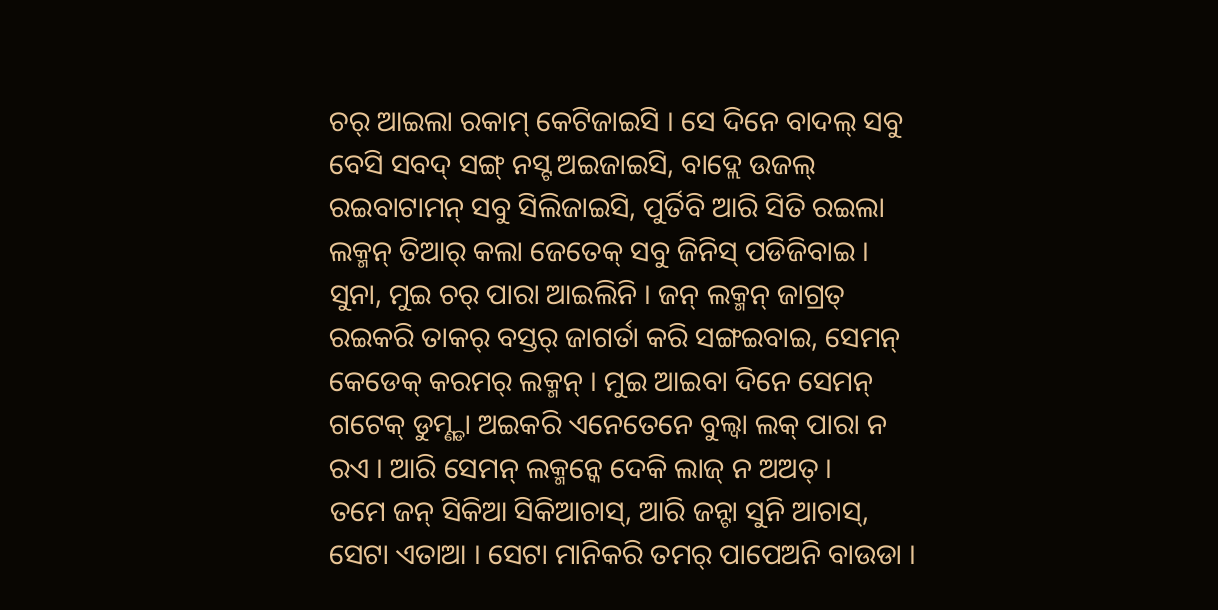ଚର୍ ଆଇଲା ରକାମ୍ କେଟିଜାଇସି । ସେ ଦିନେ ବାଦଲ୍ ସବୁ ବେସି ସବଦ୍ ସଙ୍ଗ୍ ନସ୍ଟ ଅଇଜାଇସି, ବାଦ୍ଲେ ଉଜଲ୍ ରଇବାଟାମନ୍ ସବୁ ସିଲିଜାଇସି, ପୁର୍ତିବି ଆରି ସିତି ରଇଲା ଲକ୍ମନ୍ ତିଆର୍ କଲା ଜେତେକ୍ ସବୁ ଜିନିସ୍ ପଡିଜିବାଇ ।
ସୁନା, ମୁଇ ଚର୍ ପାରା ଆଇଲିନି । ଜନ୍ ଲକ୍ମନ୍ ଜାଗ୍ରତ୍ ରଇକରି ତାକର୍ ବସ୍ତର୍ ଜାଗର୍ତା କରି ସଙ୍ଗଇବାଇ, ସେମନ୍ କେଡେକ୍ କରମର୍ ଲକ୍ମନ୍ । ମୁଇ ଆଇବା ଦିନେ ସେମନ୍ ଗଟେକ୍ ଡୁମ୍ଣ୍ଡା ଅଇକରି ଏନେତେନେ ବୁଲ୍ବା ଲକ୍ ପାରା ନ ରଏ । ଆରି ସେମନ୍ ଲକ୍ମନ୍କେ ଦେକି ଲାଜ୍ ନ ଅଅତ୍ ।
ତମେ ଜନ୍ ସିକିଆ ସିକିଆଚାସ୍, ଆରି ଜନ୍ଟା ସୁନି ଆଚାସ୍, ସେଟା ଏତାଆ । ସେଟା ମାନିକରି ତମର୍ ପାପେଅନି ବାଉଡା ।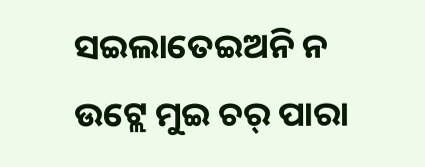ସଇଲାତେଇଅନି ନ ଉଟ୍ଲେ ମୁଇ ଚର୍ ପାରା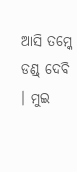ଆସି ତମ୍କେ ଡଣ୍ଡ୍ ଦେବି । ମୁଇ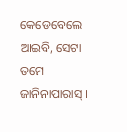କେଡେବେଲେ ଆଇବି, ସେଟା ତମେ ଜାନିନାପାରାସ୍ ।